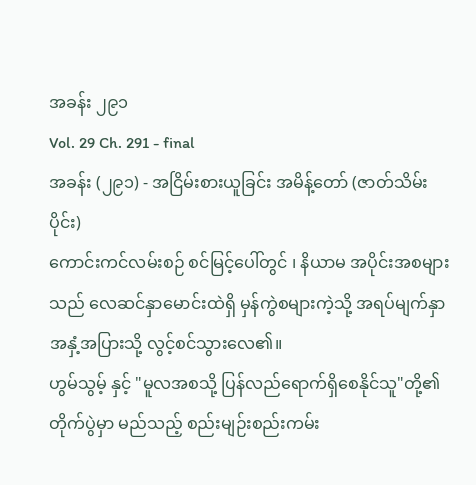အခန်း ၂၉၁
Vol. 29 Ch. 291 - final
အခန်း (၂၉၁) - အငြိမ်းစားယူခြင်း အမိန့်တော် (ဇာတ်သိမ်းပိုင်း)
ကောင်းကင်လမ်းစဉ် စင်မြင့်ပေါ်တွင် ၊ နိယာမ အပိုင်းအစများသည် လေဆင်နှာမောင်းထဲရှိ မှန်ကွဲစများကဲ့သို့ အရပ်မျက်နှာ အနှံ့အပြားသို့ လွင့်စင်သွားလေ၏။
ဟွမ်သွမ့် နှင့် "မူလအစသို့ ပြန်လည်ရောက်ရှိစေနိုင်သူ"တို့၏ တိုက်ပွဲမှာ မည်သည့် စည်းမျဉ်းစည်းကမ်း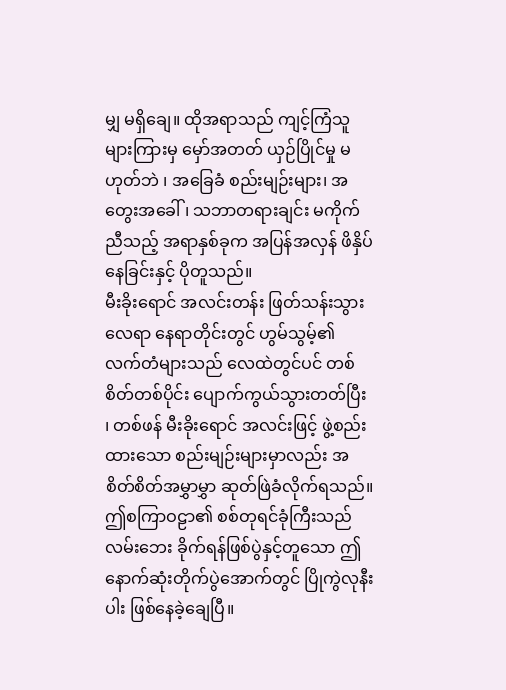မျှ မရှိချေ။ ထိုအရာသည် ကျင့်ကြံသူများကြားမှ မှော်အတတ် ယှဉ်ပြိုင်မှု မဟုတ်ဘဲ ၊ အခြေခံ စည်းမျဉ်းများ၊ အတွေးအခေါ် ၊ သဘာတရားချင်း မကိုက်ညီသည့် အရာနှစ်ခုက အပြန်အလှန် ဖိနှိပ်နေခြင်းနှင့် ပိုတူသည်။
မီးခိုးရောင် အလင်းတန်း ဖြတ်သန်းသွားလေရာ နေရာတိုင်းတွင် ဟွမ်သွမ့်၏ လက်တံများသည် လေထဲတွင်ပင် တစ်စိတ်တစ်ပိုင်း ပျောက်ကွယ်သွားတတ်ပြီး ၊ တစ်ဖန် မီးခိုးရောင် အလင်းဖြင့် ဖွဲ့စည်းထားသော စည်းမျဉ်းများမှာလည်း အစိတ်စိတ်အမွှာမွှာ ဆုတ်ဖြဲခံလိုက်ရသည်။
ဤစကြာဝဠာ၏ စစ်တုရင်ခုံကြီးသည် လမ်းဘေး ခိုက်ရန်ဖြစ်ပွဲနှင့်တူသော ဤနောက်ဆုံးတိုက်ပွဲအောက်တွင် ပြိုကွဲလုနီးပါး ဖြစ်နေခဲ့ချေပြီ။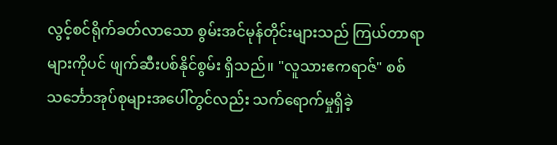လွင့်စင်ရိုက်ခတ်လာသော စွမ်းအင်မုန်တိုင်းများသည် ကြယ်တာရာများကိုပင် ဖျက်ဆီးပစ်နိုင်စွမ်း ရှိသည်။ "လူသားဧကရာဇ်" စစ်သင်္ဘောအုပ်စုများအပေါ်တွင်လည်း သက်ရောက်မှုရှိခဲ့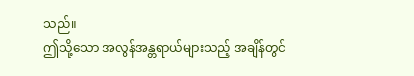သည်။
ဤသို့သော အလွန်အန္တရာယ်များသည့် အချိန်တွင်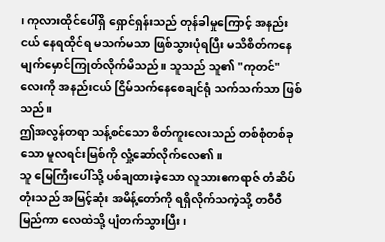၊ ကုလားထိုင်ပေါ်ရှိ ရှောင်ရှန်းသည် တုန်ခါမှုကြောင့် အနည်းငယ် နေရထိုင်ရ မသက်မသာ ဖြစ်သွားပုံရပြီး မသိစိတ်ကနေ မျက်မှောင်ကြုတ်လိုက်မိသည်။ သူသည် သူ၏ "ကုတင်" လေးကို အနည်းငယ် ငြိမ်သက်နေစေချင်ရုံ သက်သက်သာ ဖြစ်သည်။
ဤအလွန်တရာ သန့်စင်သော စိတ်ကူးလေးသည် တစ်စုံတစ်ခုသော မူလရင်းမြစ်ကို လှုံ့ဆော်လိုက်လေ၏။
သူ မြေကြီးပေါ်သို့ ပစ်ချထားခဲ့သော လူသားဧကရာဇ် တံဆိပ်တုံးသည် အမြင့်ဆုံး အမိန့်တော်ကို ရရှိလိုက်သကဲ့သို့ တဝီဝီမြည်ကာ လေထဲသို့ ပျံတက်သွားပြီး ၊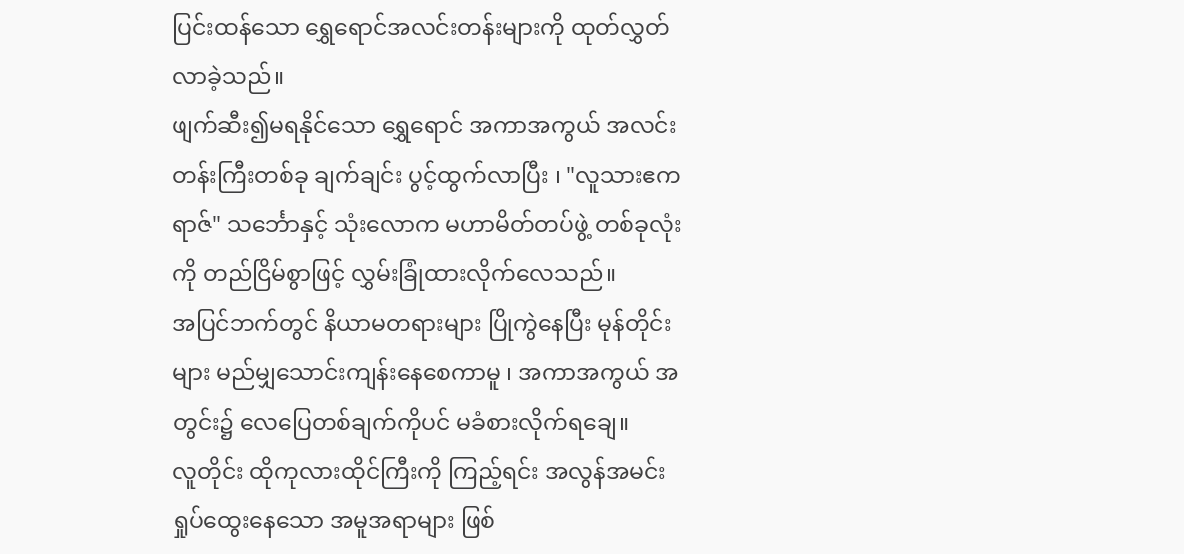ပြင်းထန်သော ရွှေရောင်အလင်းတန်းများကို ထုတ်လွှတ်လာခဲ့သည်။
ဖျက်ဆီး၍မရနိုင်သော ရွှေရောင် အကာအကွယ် အလင်းတန်းကြီးတစ်ခု ချက်ချင်း ပွင့်ထွက်လာပြီး ၊ "လူသားဧကရာဇ်" သင်္ဘောနှင့် သုံးလောက မဟာမိတ်တပ်ဖွဲ့ တစ်ခုလုံးကို တည်ငြိမ်စွာဖြင့် လွှမ်းခြုံထားလိုက်လေသည်။
အပြင်ဘက်တွင် နိယာမတရားများ ပြိုကွဲနေပြီး မုန်တိုင်းများ မည်မျှသောင်းကျန်းနေစေကာမူ ၊ အကာအကွယ် အတွင်း၌ လေပြေတစ်ချက်ကိုပင် မခံစားလိုက်ရချေ။
လူတိုင်း ထိုကုလားထိုင်ကြီးကို ကြည့်ရင်း အလွန်အမင်း ရှုပ်ထွေးနေသော အမူအရာများ ဖြစ်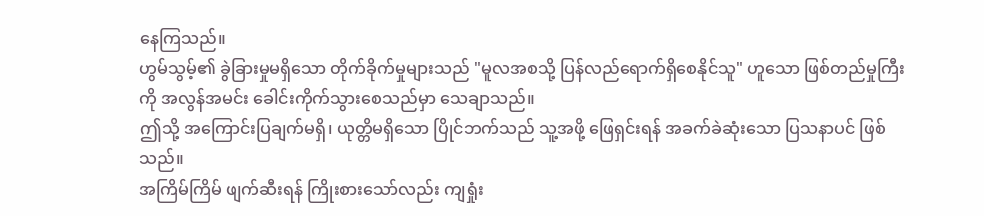နေကြသည်။
ဟွမ်သွမ့်၏ ခွဲခြားမှုမရှိသော တိုက်ခိုက်မှုများသည် "မူလအစသို့ ပြန်လည်ရောက်ရှိစေနိုင်သူ" ဟူသော ဖြစ်တည်မှုကြီးကို အလွန်အမင်း ခေါင်းကိုက်သွားစေသည်မှာ သေချာသည်။
ဤသို့ အကြောင်းပြချက်မရှိ၊ ယုတ္တိမရှိသော ပြိုင်ဘက်သည် သူ့အဖို့ ဖြေရှင်းရန် အခက်ခဲဆုံးသော ပြသနာပင် ဖြစ်သည်။
အကြိမ်ကြိမ် ဖျက်ဆီးရန် ကြိုးစားသော်လည်း ကျရှုံး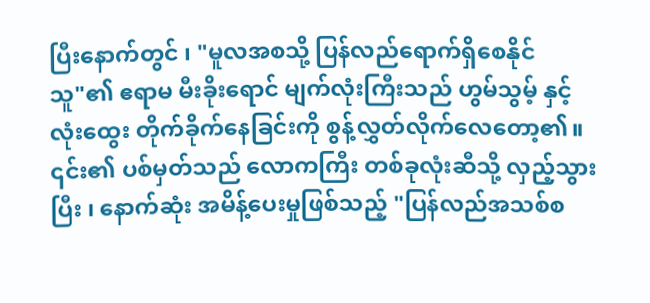ပြီးနောက်တွင် ၊ "မူလအစသို့ ပြန်လည်ရောက်ရှိစေနိုင်သူ"၏ ဧရာမ မီးခိုးရောင် မျက်လုံးကြီးသည် ဟွမ်သွမ့် နှင့် လုံးထွေး တိုက်ခိုက်နေခြင်းကို စွန့်လွှတ်လိုက်လေတော့၏။
၎င်း၏ ပစ်မှတ်သည် လောကကြီး တစ်ခုလုံးဆီသို့ လှည့်သွားပြီး ၊ နောက်ဆုံး အမိန့်ပေးမှုဖြစ်သည့် "ပြန်လည်အသစ်စ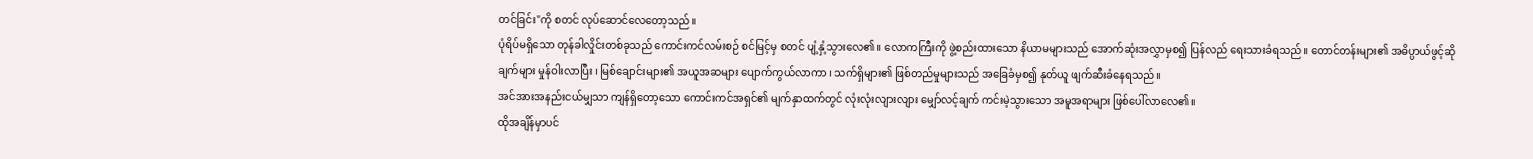တင်ခြင်း"ကို စတင် လုပ်ဆောင်လေတော့သည်။
ပုံရိပ်မရှိသော တုန်ခါလှိုင်းတစ်ခုသည် ကောင်းကင်လမ်းစဉ် စင်မြင့်မှ စတင် ပျံ့နှံ့သွားလေ၏။ လောကကြီးကို ဖွဲ့စည်းထားသော နိယာမများသည် အောက်ဆုံးအလွှာမှစ၍ ပြန်လည် ရေးသားခံရသည်။ တောင်တန်းများ၏ အဓိပ္ပာယ်ဖွင့်ဆိုချက်များ မှုန်ဝါးလာပြီး ၊ မြစ်ချောင်းများ၏ အယူအဆများ ပျောက်ကွယ်လာကာ ၊ သက်ရှိများ၏ ဖြစ်တည်မှုများသည် အခြေခံမှစ၍ နုတ်ယူ ဖျက်ဆီးခံနေရသည်။
အင်အားအနည်းငယ်မျှသာ ကျန်ရှိတော့သော ကောင်းကင်အရှင်၏ မျက်နှာထက်တွင် လုံးလုံးလျားလျား မျှော်လင့်ချက် ကင်းမဲ့သွားသော အမူအရာများ ဖြစ်ပေါ်လာလေ၏။
ထိုအချိန်မှာပင်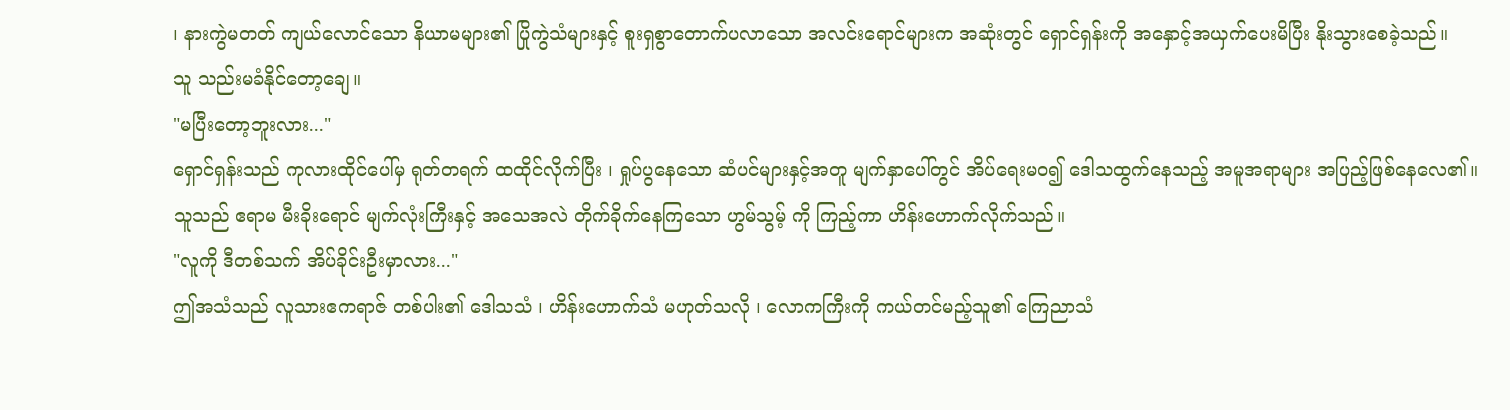၊ နားကွဲမတတ် ကျယ်လောင်သော နိယာမများ၏ ပြိုကွဲသံများနှင့် စူးရှစွာတောက်ပလာသော အလင်းရောင်များက အဆုံးတွင် ရှောင်ရှန်းကို အနှောင့်အယှက်ပေးမိပြီး နိုးသွားစေခဲ့သည်။
သူ သည်းမခံနိုင်တော့ချေ။
"မပြီးတော့ဘူးလား..."
ရှောင်ရှန်းသည် ကုလားထိုင်ပေါ်မှ ရုတ်တရက် ထထိုင်လိုက်ပြီး ၊ ရှုပ်ပွနေသော ဆံပင်များနှင့်အတူ မျက်နှာပေါ်တွင် အိပ်ရေးမဝ၍ ဒေါသထွက်နေသည့် အမူအရာများ အပြည့်ဖြစ်နေလေ၏။
သူသည် ဧရာမ မီးခိုးရောင် မျက်လုံးကြီးနှင့် အသေအလဲ တိုက်ခိုက်နေကြသော ဟွမ်သွမ့် ကို ကြည့်ကာ ဟိန်းဟောက်လိုက်သည်။
"လူကို ဒီတစ်သက် အိပ်ခိုင်းဦးမှာလား..."
ဤအသံသည် လူသားဧကရာဇ် တစ်ပါး၏ ဒေါသသံ ၊ ဟိန်းဟောက်သံ မဟုတ်သလို ၊ လောကကြီးကို ကယ်တင်မည့်သူ၏ ကြေညာသံ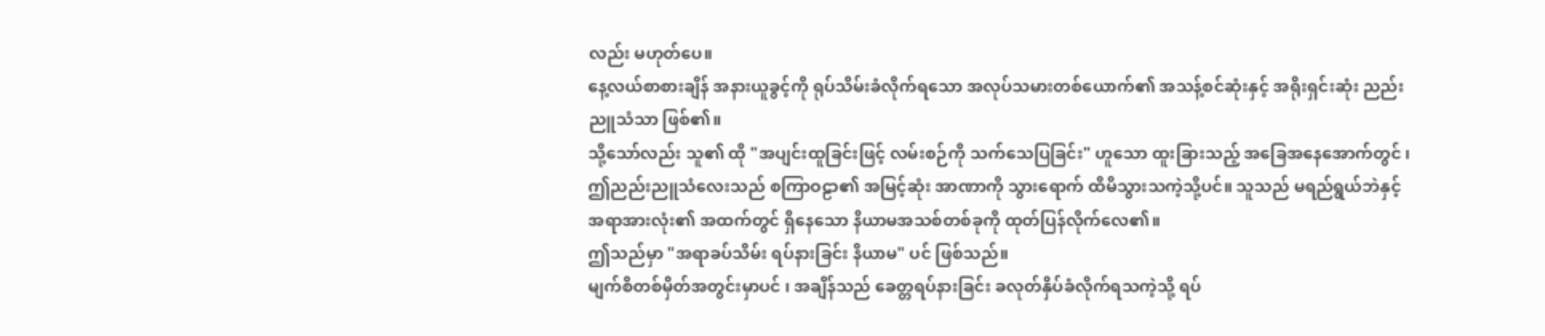လည်း မဟုတ်ပေ။
နေ့လယ်စာစားချိန် အနားယူခွင့်ကို ရုပ်သိမ်းခံလိုက်ရသော အလုပ်သမားတစ်ယောက်၏ အသန့်စင်ဆုံးနှင့် အရိုးရှင်းဆုံး ညည်းညူသံသာ ဖြစ်၏။
သို့သော်လည်း သူ၏ ထို "အပျင်းထူခြင်းဖြင့် လမ်းစဉ်ကို သက်သေပြခြင်း" ဟူသော ထူးခြားသည့် အခြေအနေအောက်တွင် ၊ ဤညည်းညူသံလေးသည် စကြာဝဠာ၏ အမြင့်ဆုံး အာဏာကို သွားရောက် ထိမိသွားသကဲ့သို့ပင်။ သူသည် မရည်ရွယ်ဘဲနှင့် အရာအားလုံး၏ အထက်တွင် ရှိနေသော နိယာမအသစ်တစ်ခုကို ထုတ်ပြန်လိုက်လေ၏။
ဤသည်မှာ "အရာခပ်သိမ်း ရပ်နားခြင်း နိယာမ" ပင် ဖြစ်သည်။
မျက်စိတစ်မှိတ်အတွင်းမှာပင် ၊ အချိန်သည် ခေတ္တရပ်နားခြင်း ခလုတ်နှိပ်ခံလိုက်ရသကဲ့သို့ ရပ်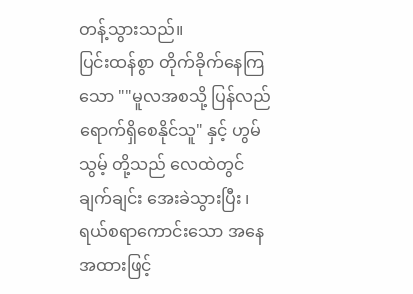တန့်သွားသည်။
ပြင်းထန်စွာ တိုက်ခိုက်နေကြသော ""မူလအစသို့ ပြန်လည်ရောက်ရှိစေနိုင်သူ" နှင့် ဟွမ်သွမ့် တို့သည် လေထဲတွင် ချက်ချင်း အေးခဲသွားပြီး ၊ ရယ်စရာကောင်းသော အနေအထားဖြင့်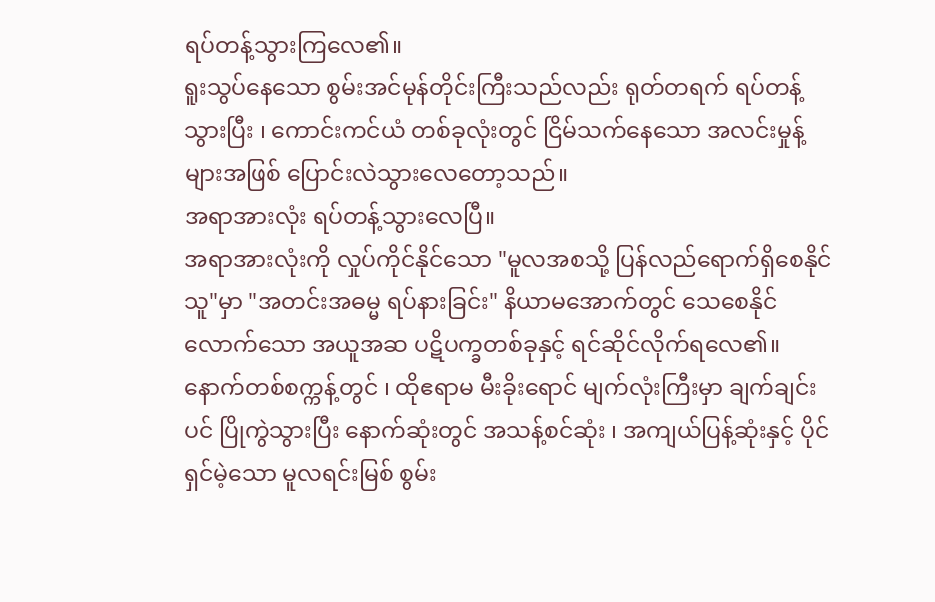ရပ်တန့်သွားကြလေ၏။
ရူးသွပ်နေသော စွမ်းအင်မုန်တိုင်းကြီးသည်လည်း ရုတ်တရက် ရပ်တန့်သွားပြီး ၊ ကောင်းကင်ယံ တစ်ခုလုံးတွင် ငြိမ်သက်နေသော အလင်းမှုန့်များအဖြစ် ပြောင်းလဲသွားလေတော့သည်။
အရာအားလုံး ရပ်တန့်သွားလေပြီ။
အရာအားလုံးကို လှုပ်ကိုင်နိုင်သော "မူလအစသို့ ပြန်လည်ရောက်ရှိစေနိုင်သူ"မှာ "အတင်းအဓမ္မ ရပ်နားခြင်း" နိယာမအောက်တွင် သေစေနိုင်လောက်သော အယူအဆ ပဋိပက္ခတစ်ခုနှင့် ရင်ဆိုင်လိုက်ရလေ၏။
နောက်တစ်စက္ကန့်တွင် ၊ ထိုဧရာမ မီးခိုးရောင် မျက်လုံးကြီးမှာ ချက်ချင်းပင် ပြိုကွဲသွားပြီး နောက်ဆုံးတွင် အသန့်စင်ဆုံး ၊ အကျယ်ပြန့်ဆုံးနှင့် ပိုင်ရှင်မဲ့သော မူလရင်းမြစ် စွမ်း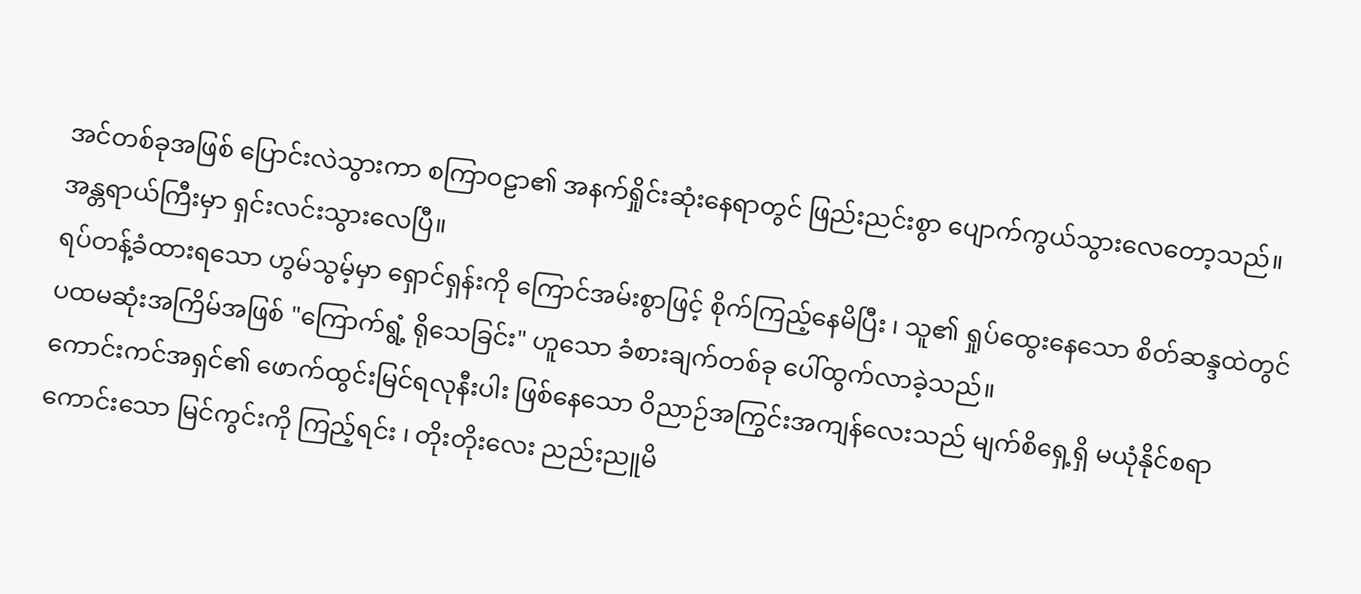အင်တစ်ခုအဖြစ် ပြောင်းလဲသွားကာ စကြာဝဠာ၏ အနက်ရှိုင်းဆုံးနေရာတွင် ဖြည်းညင်းစွာ ပျောက်ကွယ်သွားလေတော့သည်။
အန္တရာယ်ကြီးမှာ ရှင်းလင်းသွားလေပြီ။
ရပ်တန့်ခံထားရသော ဟွမ်သွမ့်မှာ ရှောင်ရှန်းကို ကြောင်အမ်းစွာဖြင့် စိုက်ကြည့်နေမိပြီး ၊ သူ၏ ရှုပ်ထွေးနေသော စိတ်ဆန္ဒထဲတွင် ပထမဆုံးအကြိမ်အဖြစ် "ကြောက်ရွံ့ ရိုသေခြင်း" ဟူသော ခံစားချက်တစ်ခု ပေါ်ထွက်လာခဲ့သည်။
ကောင်းကင်အရှင်၏ ဖောက်ထွင်းမြင်ရလုနီးပါး ဖြစ်နေသော ဝိညာဉ်အကြွင်းအကျန်လေးသည် မျက်စိရှေ့ရှိ မယုံနိုင်စရာ ကောင်းသော မြင်ကွင်းကို ကြည့်ရင်း ၊ တိုးတိုးလေး ညည်းညူမိ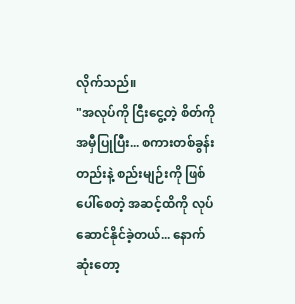လိုက်သည်။
"အလုပ်ကို ငြီးငွေ့တဲ့ စိတ်ကို အမှီပြုပြီး... စကားတစ်ခွန်းတည်းနဲ့ စည်းမျဉ်းကို ဖြစ်ပေါ်စေတဲ့ အဆင့်ထိကို လုပ်ဆောင်နိုင်ခဲ့တယ်... နောက်ဆုံးတော့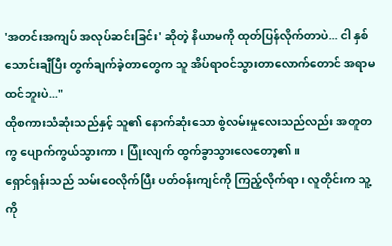'အတင်းအကျပ် အလုပ်ဆင်းခြင်း' ဆိုတဲ့ နိယာမကို ထုတ်ပြန်လိုက်တာပဲ... ငါ နှစ်သောင်းချီပြီး တွက်ချက်ခဲ့တာတွေက သူ အိပ်ရာဝင်သွားတာလောက်တောင် အရာမထင်ဘူးပဲ..."
ထိုစကားသံဆုံးသည်နှင့် သူ၏ နောက်ဆုံးသော စွဲလမ်းမှုလေးသည်လည်း အတူတကွ ပျောက်ကွယ်သွားကာ ၊ ပြုံးလျက် ထွက်ခွာသွားလေတော့၏။
ရှောင်ရှန်းသည် သမ်းဝေလိုက်ပြီး ပတ်ဝန်းကျင်ကို ကြည့်လိုက်ရာ ၊ လူတိုင်းက သူ့ကို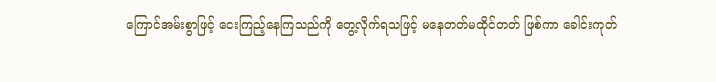ကြောင်အမ်းစွာဖြင့် ငေးကြည့်နေကြသည်ကို တွေ့လိုက်ရသဖြင့် မနေတတ်မထိုင်တတ် ဖြစ်ကာ ခေါင်းကုတ်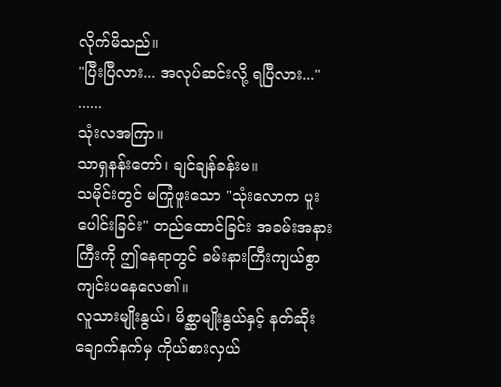လိုက်မိသည်။
"ပြီးပြီလား... အလုပ်ဆင်းလို့ ရပြီလား..."
......
သုံးလအကြာ။
သာရှနန်းတော်၊ ချင်ချန်ခန်းမ။
သမိုင်းတွင် မကြုံဖူးသော "သုံးလောက ပူးပေါင်းခြင်း" တည်ထောင်ခြင်း အခမ်းအနားကြီးကို ဤနေရာတွင် ခမ်းနားကြီးကျယ်စွာ ကျင်းပနေလေ၏။
လူသားမျိုးနွယ်၊ မိစ္ဆာမျိုးနွယ်နှင့် နတ်ဆိုး ချောက်နက်မှ ကိုယ်စားလှယ်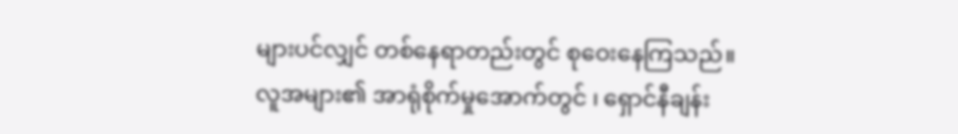များပင်လျှင် တစ်နေရာတည်းတွင် စုဝေးနေကြသည်။
လူအများ၏ အာရုံစိုက်မှုအောက်တွင် ၊ ရှောင်နီချန်း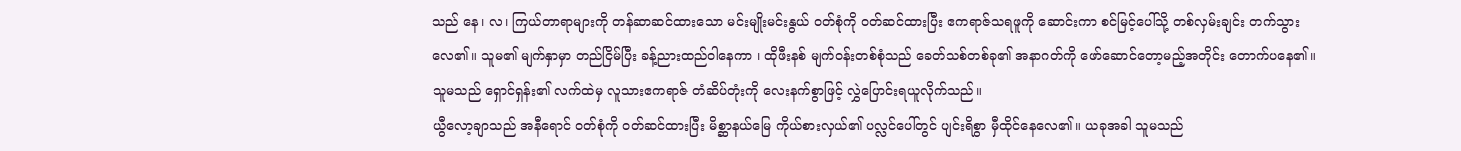သည် နေ၊ လ၊ ကြယ်တာရာများကို တန်ဆာဆင်ထားသော မင်းမျိုးမင်းနွယ် ဝတ်စုံကို ဝတ်ဆင်ထားပြီး ဧကရာဇ်သရဖူကို ဆောင်းကာ စင်မြင့်ပေါ်သို့ တစ်လှမ်းချင်း တက်သွားလေ၏။ သူမ၏ မျက်နှာမှာ တည်ငြိမ်ပြီး ခန့်ညားထည်ဝါနေကာ ၊ ထိုဖီးနစ် မျက်ဝန်းတစ်စုံသည် ခေတ်သစ်တစ်ခု၏ အနာဂတ်ကို ဖော်ဆောင်တော့မည့်အတိုင်း တောက်ပနေ၏။
သူမသည် ရှောင်ရှန်း၏ လက်ထဲမှ လူသားဧကရာဇ် တံဆိပ်တုံးကို လေးနက်စွာဖြင့် လွှဲပြောင်းရယူလိုက်သည်။
ယွီလော့ချာသည် အနီရောင် ဝတ်စုံကို ဝတ်ဆင်ထားပြီး မိစ္ဆာနယ်မြေ ကိုယ်စားလှယ်၏ ပလ္လင်ပေါ်တွင် ပျင်းရိစွာ မှီထိုင်နေလေ၏။ ယခုအခါ သူမသည်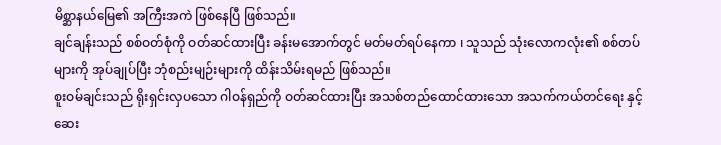မိစ္ဆာနယ်မြေ၏ အကြီးအကဲ ဖြစ်နေပြီ ဖြစ်သည်။
ချင်ချန်းသည် စစ်ဝတ်စုံကို ဝတ်ဆင်ထားပြီး ခန်းမအောက်တွင် မတ်မတ်ရပ်နေကာ ၊ သူသည် သုံးလောကလုံး၏ စစ်တပ်များကို အုပ်ချုပ်ပြီး ဘုံစည်းမျဉ်းများကို ထိန်းသိမ်းရမည် ဖြစ်သည်။
စူးဝမ်ချင်းသည် ရိုးရှင်းလှပသော ဂါဝန်ရှည်ကို ဝတ်ဆင်ထားပြီး အသစ်တည်ထောင်ထားသော အသက်ကယ်တင်ရေး နှင့် ဆေး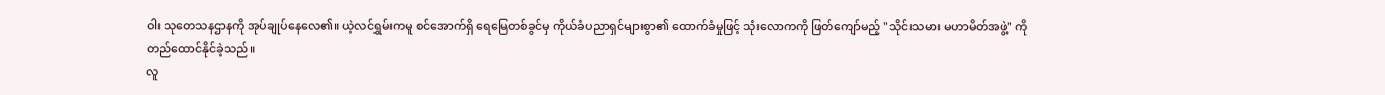ဝါး သုတေသနဌာနကို အုပ်ချုပ်နေလေ၏။ ယဲ့လင်ရွှမ်းကမူ စင်အောက်ရှိ ရေမြေတစ်ခွင်မှ ကိုယ်ခံပညာရှင်များစွာ၏ ထောက်ခံမှုဖြင့် သုံးလောကကို ဖြတ်ကျော်မည့် "သိုင်းသမား မဟာမိတ်အဖွဲ့" ကို တည်ထောင်နိုင်ခဲ့သည်။
လူ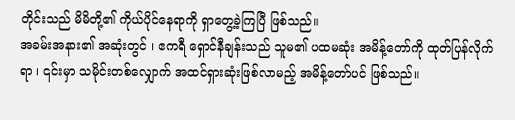တိုင်းသည် မိမိတို့၏ ကိုယ်ပိုင်နေရာကို ရှာတွေ့ခဲ့ကြပြီ ဖြစ်သည်။
အခမ်းအနား၏ အဆုံးတွင် ၊ ဧကရီ ရှောင်နီချန်းသည် သူမ၏ ပထမဆုံး အမိန့်တော်ကို ထုတ်ပြန်လိုက်ရာ ၊ ၎င်းမှာ သမိုင်းတစ်လျှောက် အထင်ရှားဆုံးဖြစ်လာမည့် အမိန့်တော်ပင် ဖြစ်သည်။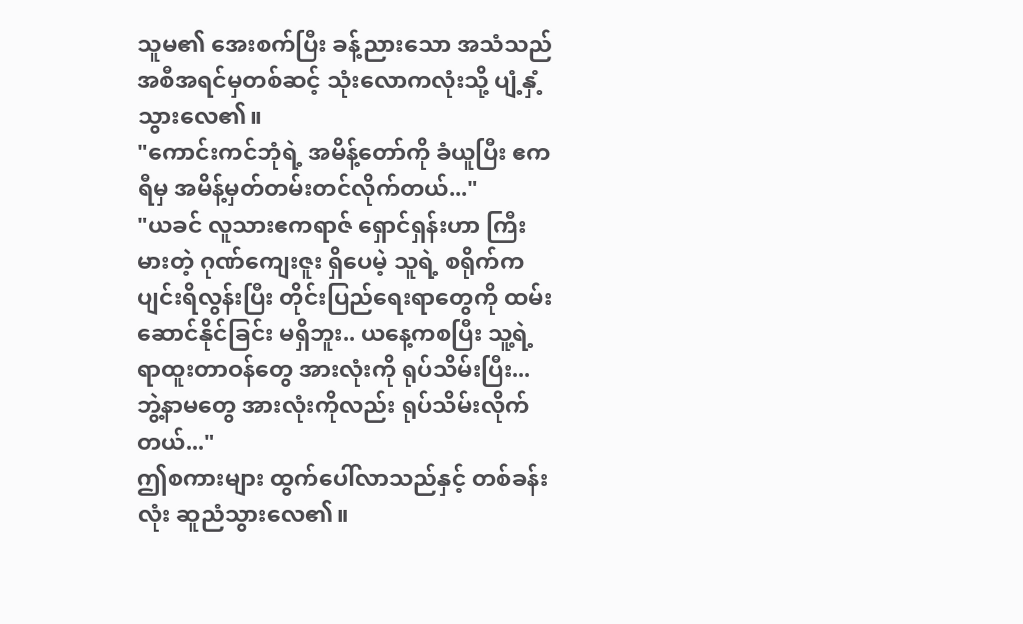သူမ၏ အေးစက်ပြီး ခန့်ညားသော အသံသည် အစီအရင်မှတစ်ဆင့် သုံးလောကလုံးသို့ ပျံ့နှံ့သွားလေ၏။
"ကောင်းကင်ဘုံရဲ့ အမိန့်တော်ကို ခံယူပြီး ဧကရီမှ အမိန့်မှတ်တမ်းတင်လိုက်တယ်..."
"ယခင် လူသားဧကရာဇ် ရှောင်ရှန်းဟာ ကြီးမားတဲ့ ဂုဏ်ကျေးဇူး ရှိပေမဲ့ သူရဲ့ စရိုက်က ပျင်းရိလွန်းပြီး တိုင်းပြည်ရေးရာတွေကို ထမ်းဆောင်နိုင်ခြင်း မရှိဘူး.. ယနေ့ကစပြီး သူ့ရဲ့ ရာထူးတာဝန်တွေ အားလုံးကို ရုပ်သိမ်းပြီး... ဘွဲ့နာမတွေ အားလုံးကိုလည်း ရုပ်သိမ်းလိုက်တယ်..."
ဤစကားများ ထွက်ပေါ်လာသည်နှင့် တစ်ခန်းလုံး ဆူညံသွားလေ၏။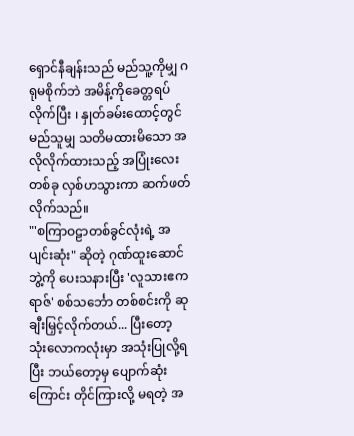ရှောင်နီချန်းသည် မည်သူ့ကိုမျှ ဂရုမစိုက်ဘဲ အမိန့်ကိုခေတ္တရပ်လိုက်ပြီး ၊ နှုတ်ခမ်းထောင့်တွင် မည်သူမျှ သတိမထားမိသော အလိုလိုက်ထားသည့် အပြုံးလေးတစ်ခု လှစ်ဟသွားကာ ဆက်ဖတ်လိုက်သည်။
"'စကြာဝဠာတစ်ခွင်လုံးရဲ့ အပျင်းဆုံး" ဆိုတဲ့ ဂုဏ်ထူးဆောင်ဘွဲ့ကို ပေးသနားပြီး 'လူသားဧကရာဇ်' စစ်သင်္ဘော တစ်စင်းကို ဆုချီးမြှင့်လိုက်တယ်... ပြီးတော့ သုံးလောကလုံးမှာ အသုံးပြုလို့ရပြီး ဘယ်တော့မှ ပျောက်ဆုံးကြောင်း တိုင်ကြားလို့ မရတဲ့ အ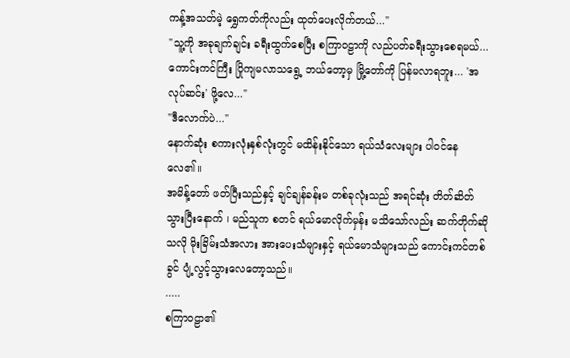ကန့်အသတ်မဲ့ ရွှေကတ်ကိုလည်း ထုတ်ပေးလိုက်တယ်..."
"သူ့ကို အခုချက်ချင်း ခရီးထွက်စေပြီး စကြာဝဠာကို လည်ပတ်ခရီးသွားစေရမယ်... ကောင်းကင်ကြီး ပြိုကျမလာသရွေ့ ဘယ်တော့မှ မြို့တော်ကို ပြန်မလာရဘူး... 'အလုပ်ဆင်း' ဖို့လေ..."
"ဒီလောက်ပဲ..."
နောက်ဆုံး စကားလုံးနှစ်လုံးတွင် မထိန်းနိုင်သော ရယ်သံလေးများ ပါဝင်နေလေ၏။
အမိန့်တော် ဖတ်ပြီးသည်နှင့် ချင်ချန်ခန်းမ တစ်ခုလုံးသည် အရင်ဆုံး တိတ်ဆိတ်သွားပြီးနောက် ၊ မည်သူက စတင် ရယ်မောလိုက်မှန်း မသိသော်လည်း ဆက်တိုက်ဆိုသလို မိုးခြိမ်းသံအလား အားပေးသံများနှင့် ရယ်မောသံများသည် ကောင်းကင်တစ်ခွင် ပျံ့လွင့်သွားလေတော့သည်။
.....
စကြာဝဠာ၏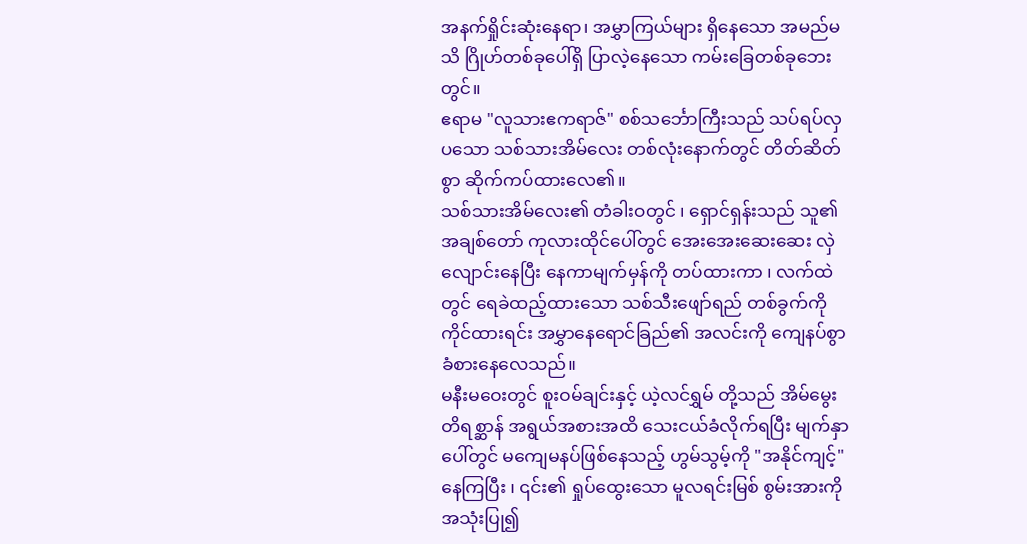အနက်ရှိုင်းဆုံးနေရာ၊ အမွှာကြယ်များ ရှိနေသော အမည်မသိ ဂြိုဟ်တစ်ခုပေါ်ရှိ ပြာလဲ့နေသော ကမ်းခြေတစ်ခုဘေးတွင်။
ဧရာမ "လူသားဧကရာဇ်" စစ်သင်္ဘောကြီးသည် သပ်ရပ်လှပသော သစ်သားအိမ်လေး တစ်လုံးနောက်တွင် တိတ်ဆိတ်စွာ ဆိုက်ကပ်ထားလေ၏။
သစ်သားအိမ်လေး၏ တံခါးဝတွင် ၊ ရှောင်ရှန်းသည် သူ၏ အချစ်တော် ကုလားထိုင်ပေါ်တွင် အေးအေးဆေးဆေး လှဲလျောင်းနေပြီး နေကာမျက်မှန်ကို တပ်ထားကာ ၊ လက်ထဲတွင် ရေခဲထည့်ထားသော သစ်သီးဖျော်ရည် တစ်ခွက်ကို ကိုင်ထားရင်း အမွှာနေရောင်ခြည်၏ အလင်းကို ကျေနပ်စွာ ခံစားနေလေသည်။
မနီးမဝေးတွင် စူးဝမ်ချင်းနှင့် ယဲ့လင်ရွှမ် တို့သည် အိမ်မွေးတိရစ္ဆာန် အရွယ်အစားအထိ သေးငယ်ခံလိုက်ရပြီး မျက်နှာပေါ်တွင် မကျေမနပ်ဖြစ်နေသည့် ဟွမ်သွမ့်ကို "အနိုင်ကျင့်" နေကြပြီး ၊ ၎င်း၏ ရှုပ်ထွေးသော မူလရင်းမြစ် စွမ်းအားကို အသုံးပြု၍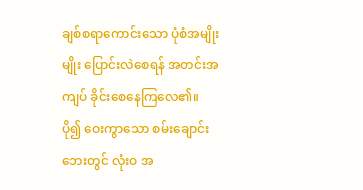ချစ်စရာကောင်းသော ပုံစံအမျိုးမျိုး ပြောင်းလဲစေရန် အတင်းအကျပ် ခိုင်းစေနေကြလေ၏။
ပို၍ ဝေးကွာသော စမ်းချောင်းဘေးတွင် လုံးဝ အ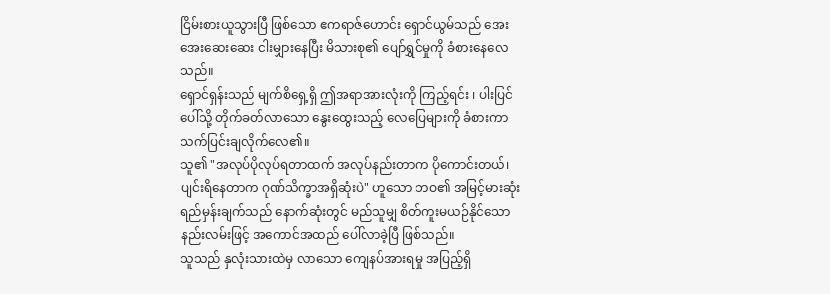ငြိမ်းစားယူသွားပြီ ဖြစ်သော ဧကရာဇ်ဟောင်း ရှောင်ယွမ်သည် အေးအေးဆေးဆေး ငါးမျှားနေပြီး မိသားစု၏ ပျော်ရွှင်မှုကို ခံစားနေလေသည်။
ရှောင်ရှန်းသည် မျက်စိရှေ့ရှိ ဤအရာအားလုံးကို ကြည့်ရင်း ၊ ပါးပြင်ပေါ်သို့ တိုက်ခတ်လာသော နွေးထွေးသည့် လေပြေများကို ခံစားကာ သက်ပြင်းချလိုက်လေ၏။
သူ၏ "အလုပ်ပိုလုပ်ရတာထက် အလုပ်နည်းတာက ပိုကောင်းတယ်၊ ပျင်းရိနေတာက ဂုဏ်သိက္ခာအရှိဆုံးပဲ" ဟူသော ဘဝ၏ အမြင့်မားဆုံး ရည်မှန်းချက်သည် နောက်ဆုံးတွင် မည်သူမျှ စိတ်ကူးမယဉ်နိုင်သော နည်းလမ်းဖြင့် အကောင်အထည် ပေါ်လာခဲ့ပြီ ဖြစ်သည်။
သူသည် နှလုံးသားထဲမှ လာသော ကျေနပ်အားရမှု အပြည့်ရှိ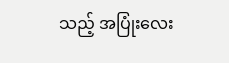သည့် အပြုံးလေး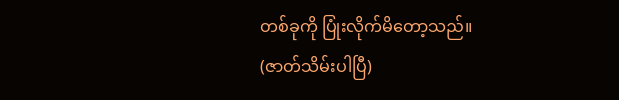တစ်ခုကို ပြုံးလိုက်မိတော့သည်။
(ဇာတ်သိမ်းပါပြီ)